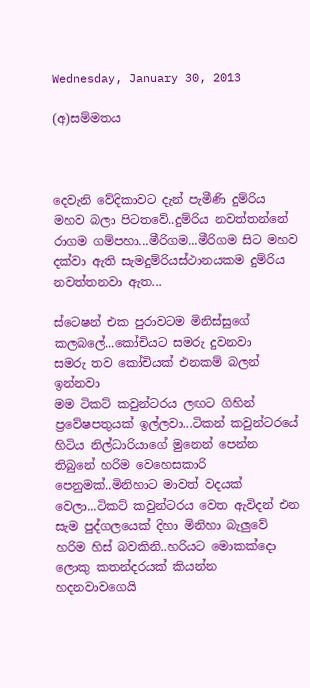Wednesday, January 30, 2013

(අ)සම්මතය



දෙවැනි වේදිකාවට දැන් පැමීණි දුම්රිය මහව බලා පිටතවේ..දුම්රිය නවත්තන්නේ රාගම ගම්පහා...මීරිගම...මීරිගම සිට මහව දක්වා ඇති සැමදුම්රියස්ථානයකම දුම්රිය නවත්තනවා ඇත...

ස්ටෙෂන් එක පුරාවටම මිනිස්සුගේ කලබලේ...කෝචියට සමරු දුවනවා
සමරු තව කෝචියක් එනකම් බලන් ඉන්නවා
මම ටිකට් කවුන්ටරය ලඟට ගිහින්  ප්‍රවේෂපතුයක් ඉල්ලවා...ටිකන් කවුන්ටරයේ හිටිය නිල්ධාරියාගේ මුනෙන් පෙන්න තිබුනේ හරිම වෙහෙසකාරි පෙනුමක්..මිනිහාට මාවත් වදයක් වෙලා...ටිකට් කවුන්ටරය වෙත ඇවිදන් එන සැම පුද්ගලයෙක් දිහා මිනිහා බැලුවේ හරිම හිස් බවකිනි..හරියට මොකක්දො ලොකු කතන්දරයක් කියන්න හදනවාවගෙයි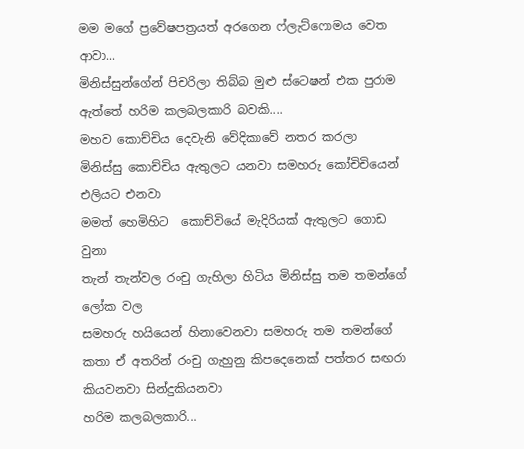මම මගේ ප්‍රවේෂපත්‍රයත් අරගෙන ෆ්ලැට්ෆොමය වෙත ආවා...
මිනිස්සුන්ගේන් පිචරිලා තිබ්බ මුළු ස්ටෙෂන් එක පුරාම ඇත්තේ හරිම කලබලකාරි බවකි....
මහව කොච්චිය දෙවැනි වේදිකාවේ නතර කරලා
මිනිස්සු කොච්චිය ඇතුලට යනවා සමහරු කෝචිචියෙන් එලියට එනවා
මමත් හෙමිහිට  කොච්වියේ මැදිරියක් ඇතුලට ගොඩ වුනා
තැන් තැන්වල රංචු ගැහිලා හිටිය මිනිස්සු තම තමන්ගේ ලෝක වල
සමහරු හයියෙන් හිනාවෙනවා සමහරු තම තමන්ගේ කතා ඒ අතරින් රංචු ගැහුනු කිපදෙනෙක් පත්තර සඟරා කියවනවා සින්දුකියනවා
හරිම කලබලකාරි...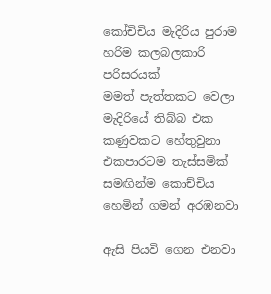කෝචිචිය මැදිරිය පුරාම හරිම කලබලකාරි පරිසරයක්
මමත් පැත්තකට වෙලා මැදිරියේ තිබ්බ එක කණුවකට හේතුවුනා
එකපාරටම තැස්සමික් සමඟින්ම කොච්චිය හෙමින් ගමන් අරඹනවා

ඇසි පියවි ගෙන එනවා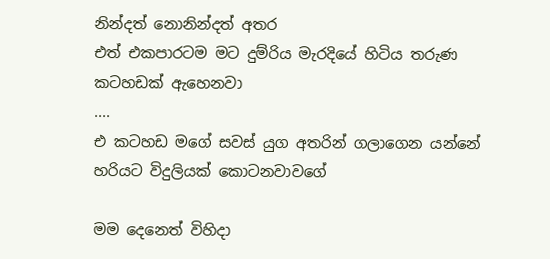නින්දත් නොනින්දත් අතර
එත් එකපාරටම මට දුම්රිය මැරදියේ හිටිය තරුණ කටහඩක් ඇහෙනවා
....
එ කටහඩ මගේ සවස් යුග අතරින් ගලාගෙන යන්නේ හරියට විදුලියක් කොටනවාවගේ

මම දෙනෙත් විහිදා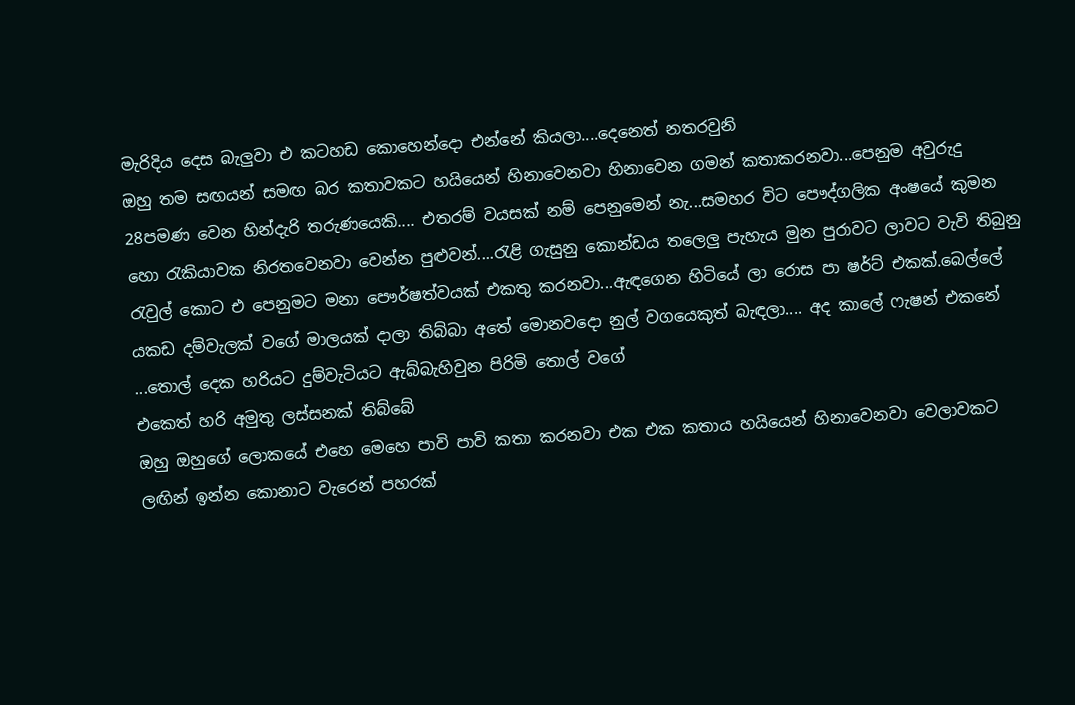මැරිදිය දෙස බැලුවා එ කටහඩ කොහෙන්දො එන්නේ කියලා....දෙනෙත් නතරවුනි
ඔහු තම සඟයන් සමඟ බර කතාවකට හයියෙන් හිනාවෙනවා හිනාවෙන ගමන් කතාකරනවා...පෙනුම අවුරුදු 28පමණ වෙන හින්දැරි තරුණයෙකි.... එතරම් වයසක් නම් පෙනුමෙන් නැ...සමහර විට පෞද්ගලික අංෂයේ කුමන හො රැකියාවක නිරතවෙනවා වෙන්න පුළුවන්....රැළි ගැසුනු කොන්ඩය තලෙලු පැහැය මුන පුරාවට ලාවට වැවි තිබුනු රැවුල් කොට එ පෙනුමට මනා පෞර්ෂත්වයක් එකතු කරනවා...ඇඳගෙන හිටියේ ලා රොස පා ෂර්ට් එකක්.බෙල්ලේ යකඩ දම්වැලක් වගේ මාලයක් දාලා තිබ්බා අතේ මොනවදො නුල් වගයෙකුත් බැඳලා.... අද කාලේ ෆැෂන් එකනේ ...තොල් දෙක හරියට දුම්වැටියට ඇබ්බැහිවුන පිරිමි තොල් වගේ
එකෙත් හරි අමුතු ලස්සනක් තිබ්බේ
ඔහු ඔහුගේ ලොකයේ එහෙ මෙහෙ පාවි පාවි කතා කරනවා එක එක කතාය හයියෙන් හිනාවෙනවා වෙලාවකට ලඟින් ඉන්න කොනාට වැරෙන් පහරක්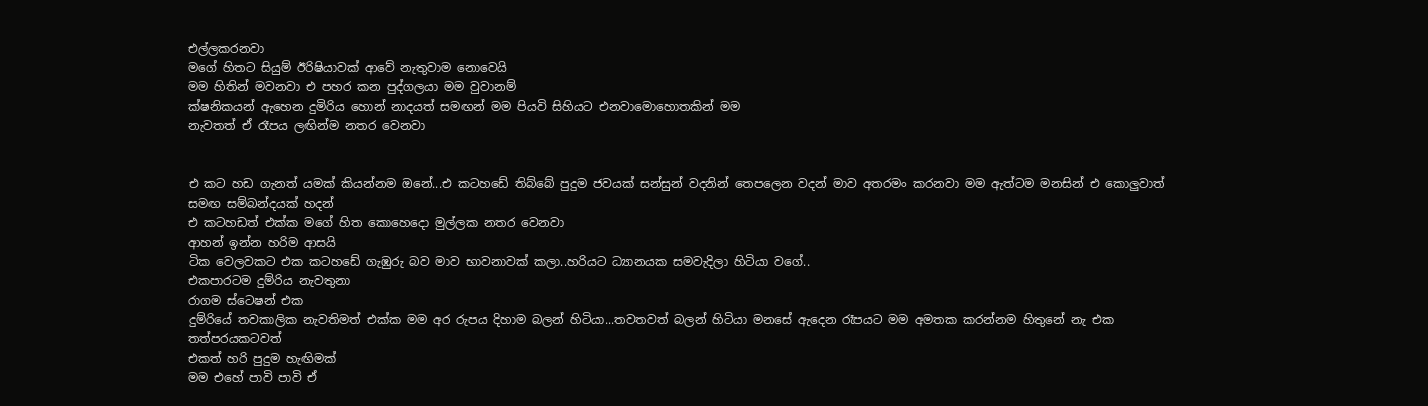එල්ලකරනවා
මගේ හිතට සියුම් ඊරිෂියාවක් ආවේ නැතුවාම නොවෙයි
මම හිතින් මවනවා එ පහර කන පුද්ගලයා මම වුවානම්
ක්ෂනිකයන් ඇහෙන දුමිරිය හොන් නාදයත් සමඟන් මම පියවි සිහියට එනවාමොහොතකින් මම
නැවතත් ඒ රෑපය ලඟින්ම නතර වෙනවා


එ කට හඩ ගැනත් යමක් කියන්නම ඔනේ...එ කටහඩේ තිබ්බේ පුදුම ජවයක් සන්සුන් වදනින් තෙපලෙන වදන් මාව අතරමං කරනවා මම ඇත්ටම මනසින් එ කොලුවාත් සමඟ සම්බන්දයක් හදන්
එ කටහඩත් එක්ක මගේ හිත කොහෙදො මුල්ලක නතර වෙනවා
ආහන් ඉන්න හරිම ආසයි
ටික වෙලවකට එක කටහඩේ ගැඹුරු බව මාව භාවනාවක් කලා..හරියට ධ්‍යානයක සමවැදිලා හිටියා වගේ..
එකපාරටම දුම්රිය නැවතුනා
රාගම ස්ටෙෂන් එක
දුම්රියේ තවකාලික නැවතිමත් එක්ක මම අර රුපය දිහාම බලන් හිටියා...තවතවත් බලන් හිටියා මනසේ ඇදෙන රෑපයට මම අමතක කරන්නම හිතුනේ නැ එක තත්පරයකටවත්
එකත් හරි පුදුම හැඟිමක්
මම එහේ පාවි පාවි ඒ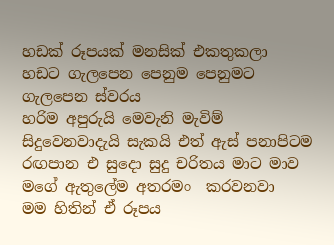හඩක් රූපයක් මනසික් එකතුකලා හඩට ගැලපෙන පෙනුම පෙනුමට ගැලපෙන ස්වරය
හරිම අපුරුයි මෙවැනි මැවිම් සිදුවෙනවාදැයි සැකයි එත් ඇස් පනාපිටම රඟපාන එ සුදො සුදු චරිතය මාට මාව මගේ ඇතුලේම අතරමං  කරවනවා
මම හිතින් ඒ රූපය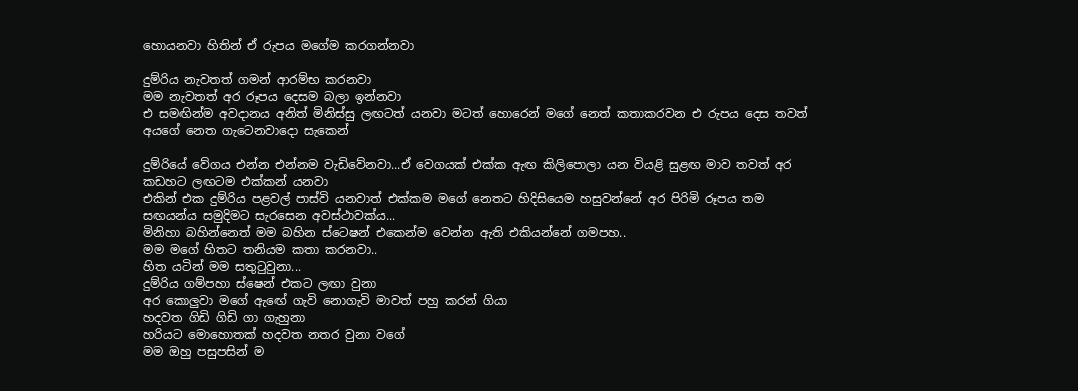හොයනවා හිතින් ඒ රුපය මගේම කරගන්නවා

දුම්රිය නැවතත් ගමන් ආරම්භ කරනවා
මම නැවතත් අර රූපය දෙසම බලා ඉන්නවා
එ සමඟින්ම අවදානය අනිත් මිනිස්සු ලඟටත් යනවා මටත් හොරෙන් මගේ නෙත් කතාකරවන එ රුපය දෙස තවත් අයගේ නෙත ගැටෙනවාදො සැකෙන්

දුම්රියේ වේගය එන්න එන්නම වැඩිවේනවා...ඒ වෙගයක් එක්ක ඇඟ කිලිපොලා යන වියළි සුළඟ මාව තවත් අර කඩහට ලඟටම එක්කන් යනවා
එකින් එක දුම්රිය පළවල් පාස්වි යනවාත් එක්කම මගේ නෙතට හිදිසියෙම හසුවන්නේ අර පිරිමි රූපය තම සඟයන්ය සමුදිමට සැරසෙන අවස්ථාවක්ය...
මිනිහා බහින්නෙත් මම බහින ස්ටෙෂන් එකෙන්ම වෙන්න ඇති එකියන්නේ ගමපහ..
මම මගේ හිතට තනියම කතා කරනවා..
හිත යටින් මම සතුටුවුනා...
දුම්රිය ගම්පහා ස්ෂෙන් එකට ලඟා වුනා
අර කොලුවා මගේ ඇඟේ ගැවි නොගැවි මාවත් පහු කරන් ගියා
හදවත ගිඩි ගිඩි ගා ගැහුනා
හරියට මොහොතක් හදවත නතර වුනා වගේ
මම ඔහු පසුපසින් ම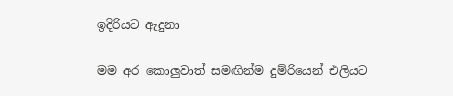ඉදිරියට ඇදුනා

මම අර කොලුවාත් සමඟින්ම දුම්රියෙන් එලියට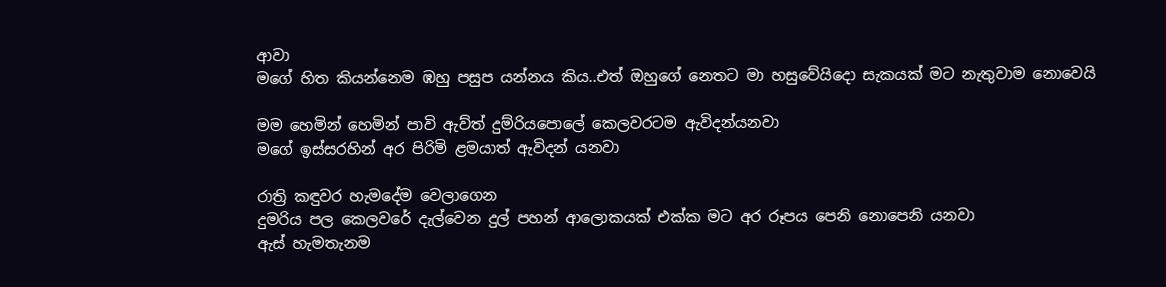ආවා
මගේ හිත කියන්නෙම ඹහු පසුප යන්නය කිය..එත් ඔහුගේ නෙතට මා හසුවේයිදො සැකයක් මට නැතුවාම නොවෙයි

මම හෙමින් හෙමින් පාවි ඇව්ත් දුම්රියපොලේ කෙලවරටම ඇවිදන්යනවා
මගේ ඉස්සරහින් අර පිරිමි ළමයාත් ඇවිදන් යනවා

රාත්‍රි කඳුවර හැමදේම වෙලාගෙන
දුමරිය පල කෙලවරේ දැල්වෙන දුල් පහන් ආලොකයක් එක්ක මට අර රූපය පෙනි නොපෙනි යනවා
ඇස් හැමතැනම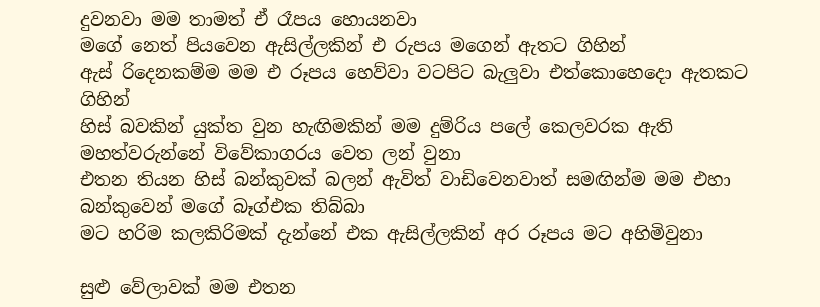දුවනවා මම තාමත් ඒ රෑපය හොයනවා
මගේ නෙත් පියවෙන ඇසිල්ලකින් එ රුපය මගෙන් ඇතට ගිහින්
ඇස් රිදෙනකම්ම මම එ රූපය හෙව්වා වටපිට බැලුවා එත්කොහෙදො ඇතකට ගිහින්
හිස් බවකින් යුක්ත වුන හැඟිමකින් මම දුම්රිය පලේ කෙලවරක ඇති මහත්වරුන්නේ විවේකාගරය වෙත ලන් වුනා
එතන තියන හිස් බන්කුවක් බලන් ඇවිත් වාඩිවෙනවාත් සමඟින්ම මම එහා බන්කුවෙන් මගේ බෑග්එක තිබ්බා
මට හරිම කලකිරිමක් දැන්නේ එක ඇසිල්ලකින් අර රූපය මට අහිමිවුනා

සුළු වේලාවක් මම එතන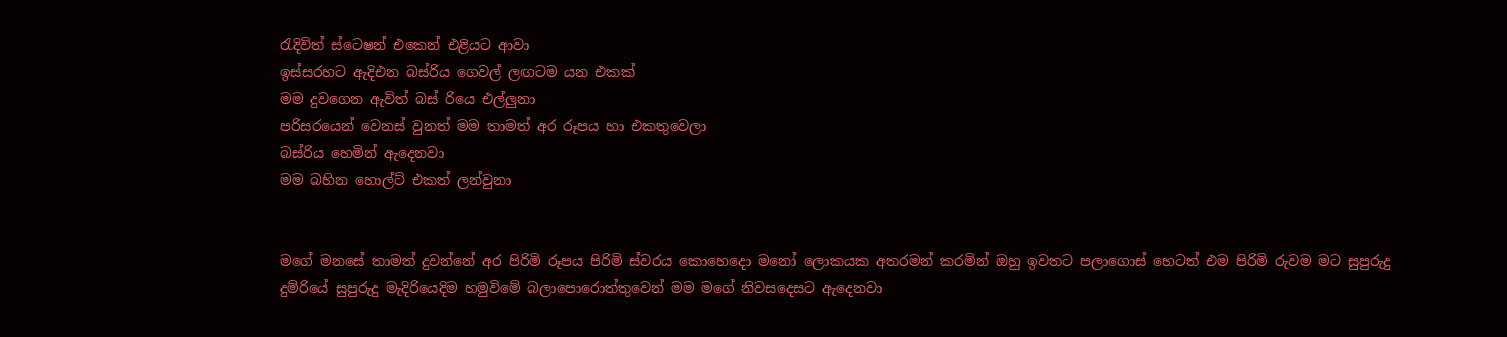රැදිවිත් ස්ටෙෂන් එකෙන් එළියට ආවා
ඉස්සරහට ඇදිඑන බස්රිය ගෙවල් ලඟටම යන එකක්
මම දුවගෙන ඇවිත් බස් රියෙ එල්ලුනා
පරිසරයෙන් වෙනස් වුනත් මම තාමත් අර රූපය හා එකතුවෙලා
බස්රිය හෙමින් ඇදෙනවා
මම බහින හොල්ට් එකත් ලන්වුනා


මගේ මනසේ තාමත් දුවන්නේ අර පිරිමි රූපය පිරිමි ස්වරය කොහෙදො මනෝ ලොකයක අතරමන් කරමින් ඔහු ඉවතට පලාගොස් හෙටත් එම පිරිමි රුවම මට සුපුරුදු දුම්රියේ සුපුරුදු මැදිරියෙදිම හමුවිමේ බලාපොරොත්තුවෙන් මම මගේ නිවසදෙසට ඇදෙනවා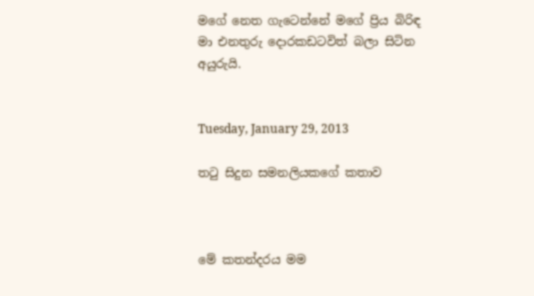මගේ නෙත ගැටෙන්නේ මගේ ප්‍රිය බිරිඳ මා එනතුරු දොරකඩටවිත් බලා සිටින අයුරුයි.


Tuesday, January 29, 2013

තටු සිදුන සමනලියකගේ කතාව



මේ කතන්දරය මම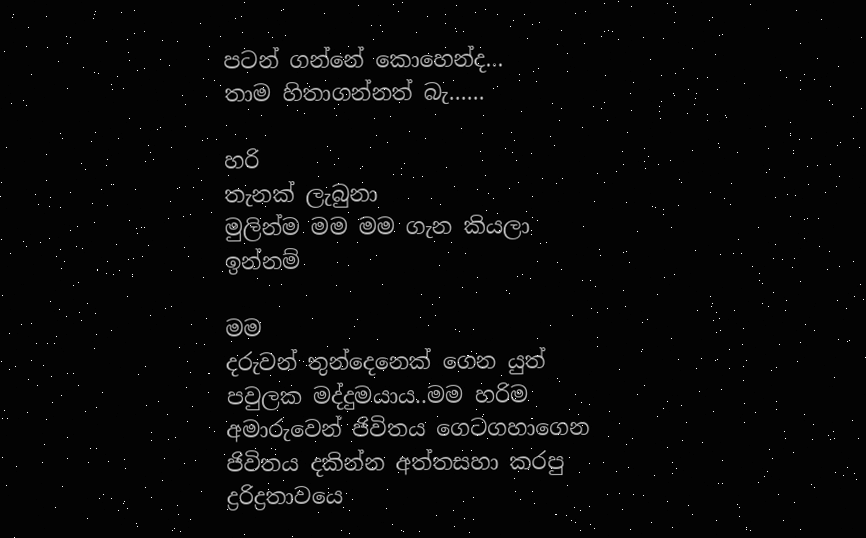පටන් ගන්නේ කොහෙන්ද...
තාම හිතාගන්නත් බැ......

හරි
තැනක් ලැබුනා
මුලින්ම මම මම ගැන කියලා ඉන්නම්

මම
දරුවන් තුන්දෙනෙක් ගෙන යුත් පවුලක මද්දුමයාය..මම හරිම අමාරුවෙන් ජිවිතය ගෙටගහාගෙන ජිවිතය දකින්න අත්තසහා කරපු ද්‍රරිද්‍රතාවයෙ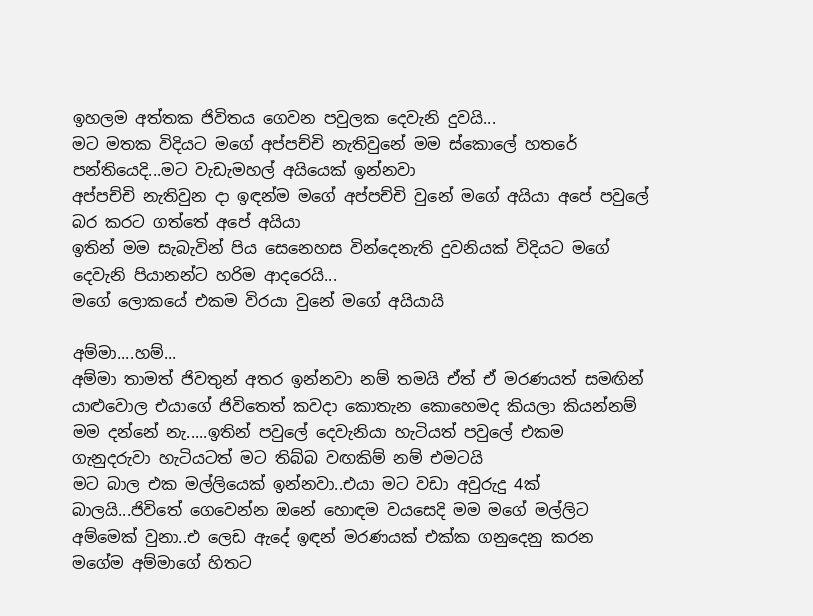ඉහලම අත්තක ජිවිතය ගෙවන පවුලක දෙවැනි දුවයි...
මට මතක විදියට මගේ අප්පච්චි නැතිවුනේ මම ස්කොලේ හතරේ පන්තියෙදි...මට වැඩැමහල් අයියෙක් ඉන්නවා
අප්පච්චි නැතිවුන දා ඉඳන්ම මගේ අප්පච්චි වුනේ මගේ අයියා අපේ පවුලේ බර කරට ගත්තේ අපේ අයියා
ඉතින් මම සැබැවින් පිය සෙනෙහස වින්දෙනැති දුවනියක් විදියට මගේ දෙවැනි පියානන්ට හරිම ආදරෙයි...
මගේ ලොකයේ එකම විරයා වුනේ මගේ අයියායි

අම්මා....හම්...
අම්මා තාමත් ජිවතුන් අතර ඉන්නවා නම් තමයි ඒත් ඒ මරණයත් සමඟින් යාළුවොල එයාගේ ජිවිතෙත් කවදා කොතැන කොහෙමද කියලා කියන්නම් මම දන්නේ නැ.....ඉතින් පවුලේ දෙවැනියා හැටියත් පවුලේ එකම ගැනුදරුවා හැටියටත් මට තිබ්බ වඟකිම් නම් එමටයි
මට බාල එක මල්ලියෙක් ඉන්නවා..එයා මට වඩා අවුරුදු 4ක් බාලයි...ජිවිතේ ගෙවෙන්න ඔනේ හොඳම වයසෙදි මම මගේ මල්ලිට අම්මෙක් වුනා..එ ලෙඩ ඇදේ ඉඳන් මරණයක් එක්ක ගනුදෙනු කරන මගේම අම්මාගේ හිතට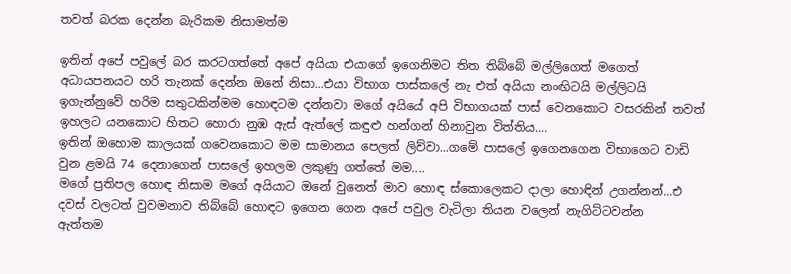තවත් බරක දෙන්න බැරිකම නිසාමත්ම

ඉතින් අපේ පවුලේ බර කරටගත්තේ අපේ අයියා එයාගේ ඉගෙනිමට තිත තිබ්බේ මල්ලිගෙත් මගෙත් අධායපනයට හරි තැනක් දෙන්න ඔනේ නිසා...එයා විභාග පාස්කලේ නැ එත් අයියා නංඟිටයි මල්ලිටයි ඉගැන්නුවේ හරිම සතුටකින්මම හොඳටම දන්නවා මගේ අයියේ අපි විභාගයක් පාස් වෙනකොට වසරකින් තවත් ඉහලට යනකොට හිතට හොරා නුඹ ඇස් ඇත්ලේ කඳුළු හන්ගන් හිනාවුන විත්තිය....
ඉතින් ඔහොම කාලයක් ගවෙනකොට මම සාමානය පෙලත් ලිව්වා...ගමේ පාසලේ ඉගෙනගෙන විභාගෙට වාඩි වුන ළමයි 74 දෙනාගෙන් පාසලේ ඉහලම ලකුණු ගත්තේ මම....
මගේ ප්‍රතිපල හොඳ නිසාම මගේ අයියාට ඔනේ වුනෙත් මාව හොඳ ස්කොලෙකට දාලා හොඳින් උගන්නන්...එ දවස් වලටත් වුවමනාව තිබ්බේ හොඳට ඉගෙන ගෙන අපේ පවුල වැටිලා තියන වලෙන් නැගිට්ටවන්න
ඇත්තම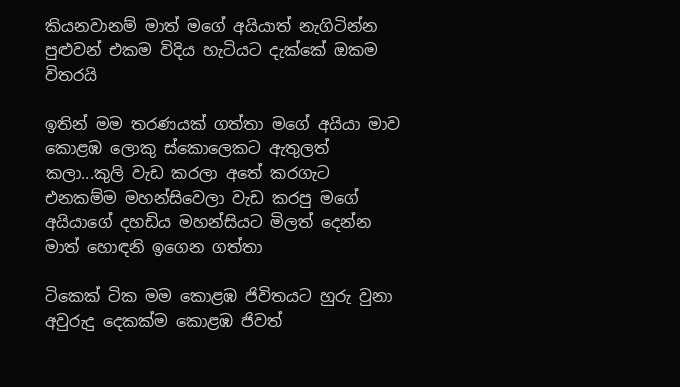කියනවානම් මාත් මගේ අයියාත් නැගිටින්න පුළුවන් එකම විදිය හැටියට දැක්කේ ඔකම විතරයි

ඉතින් මම තරණයක් ගත්තා මගේ අයියා මාව කොළඹ ලොකු ස්කොලෙකට ඇතුලත් කලා...කුලි වැඩ කරලා අතේ කරගැට එනකම්ම මහන්සිවෙලා වැඩ කරපු මගේ අයියාගේ දහඩිය මහන්සියට මිලත් දෙන්න මාත් හොඳනි ඉගෙන ගත්තා

ටිකෙක් ටික මම කොළඹ ජිවිතයට හුරු වුනා
අවුරුදු දෙකක්ම කොළඹ ජිවත්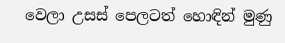වෙලා උසස් පෙලටත් හොඳින් මුණු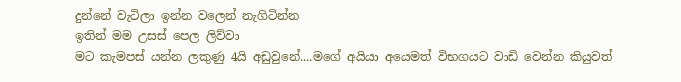දුන්නේ වැටිලා ඉන්න වලෙන් නැගිටින්න
ඉතින් මම උසස් පෙල ලිව්වා
මට කැමපස් යන්න ලකුණු 4යි අඩුවුනේ....මගේ අයියා අයෙමත් විභගයට වාඩි වෙන්න කියුවත්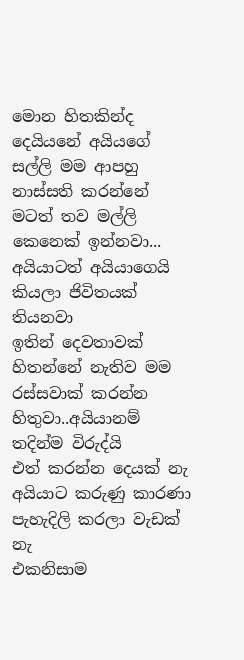මොන හිතකින්ද දෙයියනේ අයියගේ සල්ලි මම ආපහු නාස්සති කරන්නේ මටත් තව මල්ලි කෙනෙක් ඉන්නවා...
අයියාටත් අයියාගෙයි කියලා ජිවිතයක් තියනවා
ඉතින් දෙවතාවක් හිතන්නේ නැතිව මම රස්සවාක් කරන්න හිතුවා..අයියානම් තදින්ම විරුද්යි
එත් කරන්න දෙයක් නැ අයියාට කරුණු කාරණා පැහැදිලි කරලා වැඩක් නැ
එකනිසාම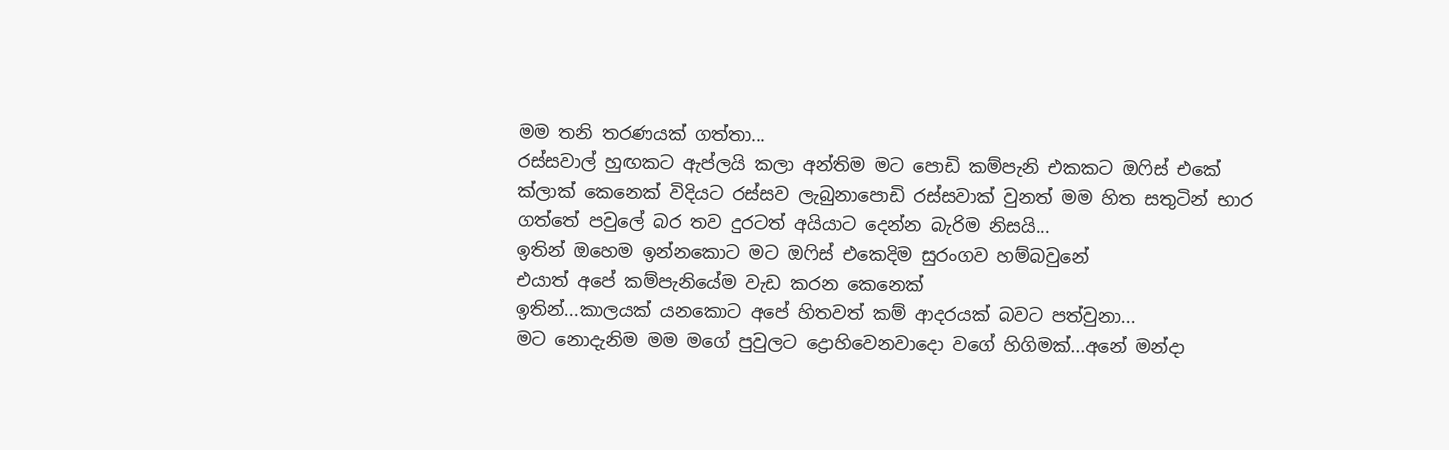මම තනි තරණයක් ගත්තා...
රස්සවාල් හුඟකට ඇප්ලයි කලා අන්තිම මට පොඩි කම්පැනි එකකට ඔෆිස් එකේ ක්ලාක් කෙනෙක් විදියට රස්සව ලැබුනාපොඩි රස්සවාක් වුනත් මම හිත සතුටින් භාර ගත්තේ පවුලේ බර තව දුරටත් අයියාට දෙන්න බැරිම නිසයි...
ඉතින් ඔහෙම ඉන්නකොට මට ඔෆිස් එකෙදිම සුරංගව හම්බවුනේ
එයාත් අපේ කම්පැනියේම වැඩ කරන කෙනෙක්
ඉතින්...කාලයක් යනකොට අපේ හිතවත් කම් ආදරයක් බවට පත්වුනා...
මට නොදැනිම මම මගේ පුවුලට ද්‍රොහිවෙනවාදො වගේ හිගිමක්...අනේ මන්දා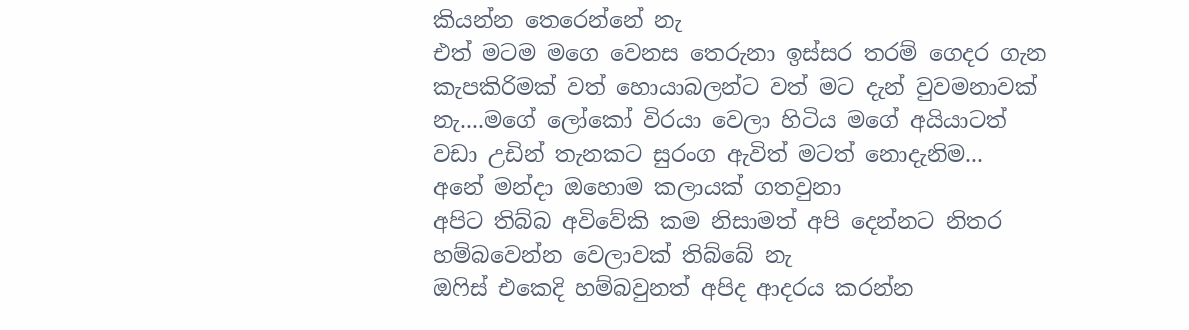කියන්න තෙරෙන්නේ නැ
එත් මටම මගෙ වෙනස තෙරුනා ඉස්සර තරම් ගෙදර ගැන කැපකිරිමක් වත් හොයාබලන්ට වත් මට දැන් වුවමනාවක් නැ....මගේ ලෝකෝ විරයා වෙලා හිටිය මගේ අයියාටත් වඩා උඩින් තැනකට සුරංග ඇවිත් මටත් නොදැනිම...
අනේ මන්දා ඔහොම කලායක් ගතවුනා
අපිට තිබ්බ අවිවේකි කම නිසාමත් අපි දෙන්නට නිතර හම්බවෙන්න වෙලාවක් තිබ්බේ නැ
ඔෆිස් එකෙදි හම්බවුනත් අපිද ආදරය කරන්න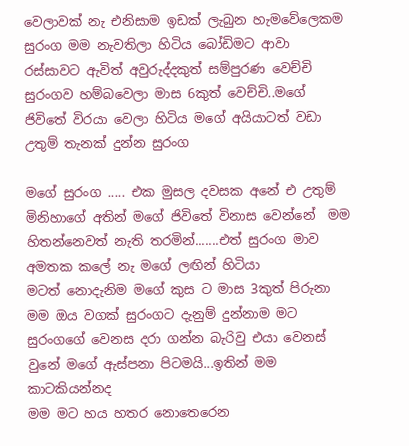වෙලාවක් නැ එනිසාම ඉඩක් ලැබුන හැමවේලෙකම සුරංග මම නැවතිලා හිටිය බෝඩිමට ආවා
රස්සාවට ඇවිත් අවුරුද්දකුත් සම්පුරණ වෙච්චි සුරංගව හම්බවෙලා මාස 6කුත් වෙච්චි..මගේ ජිවිතේ විරයා වෙලා හිටිය මගේ අයියාටත් වඩා උතුම් තැනක් දුන්න සුරංග

මගේ සුරංග ..... එක මුසල දවසක අනේ එ උතුම් මිනිහාගේ අතින් මගේ ජිවිතේ විනාස වෙන්නේ  මම හිතන්නෙවත් නැති තරමින්.......එත් සුරංග මාව අමතක කලේ නැ මගේ ලඟින් හිටියා
මටත් නොදැනිම මගේ කුස ට මාස 3කුත් පිරුනා
මම ඔය වගක් සුරංගට දැනුම් දුන්නාම මට සුරංගගේ වෙනස දරා ගන්න බැරිවු එයා වෙනස් වුනේ මගේ ඇස්පනා පිටමයි...ඉතින් මම කාටකියන්නද
මම මට හය හතර නොතෙරෙන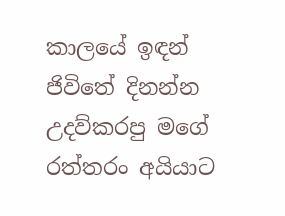කාලයේ ඉඳන් ජිවිතේ දිනන්න උදව්කරපු මගේ රත්තරං අයියාට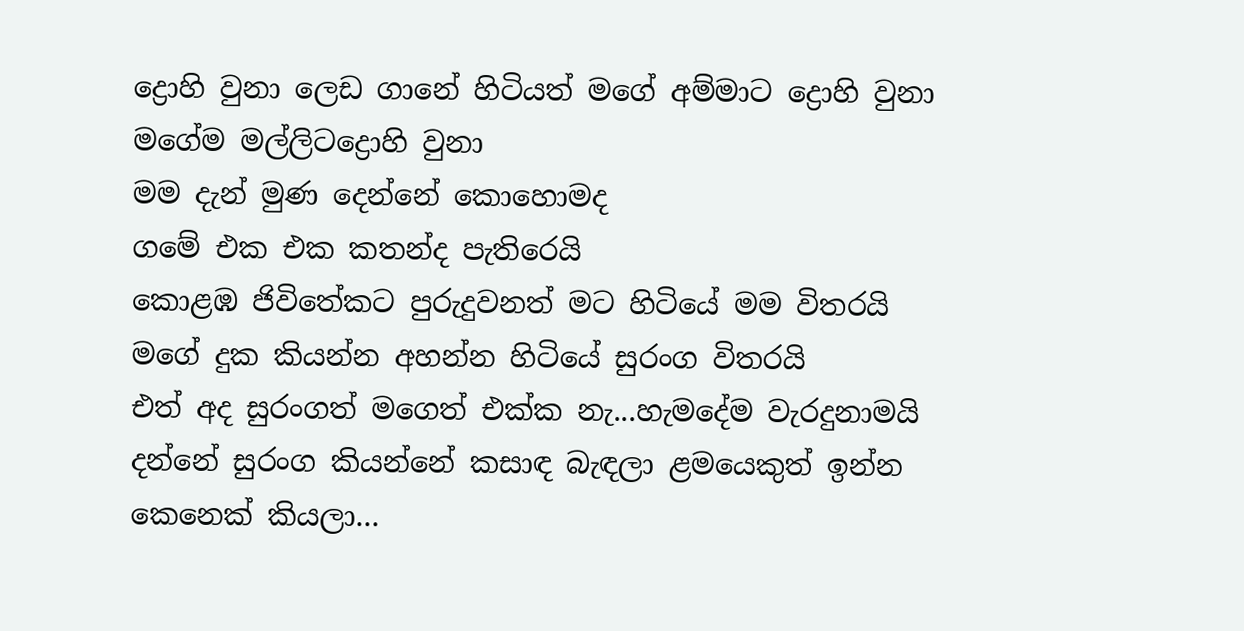ද්‍රොහි වුනා ලෙඩ ගානේ හිටියත් මගේ අම්මාට ද්‍රොහි වුනා මගේම මල්ලිටද්‍රොහි වුනා
මම දැන් මුණ දෙන්නේ කොහොමද
ගමේ එක එක කතන්ද පැතිරෙයි
කොළඹ ජිවිතේකට පුරුදුවනත් මට හිටියේ මම විතරයි
මගේ දුක කියන්න අහන්න හිටියේ සුරංග විතරයි
එත් අද සුරංගත් මගෙත් එක්ක නැ...හැමදේම වැරදුනාමයි දන්නේ සුරංග කියන්නේ කසාඳ බැඳලා ළමයෙකුත් ඉන්න කෙනෙක් කියලා...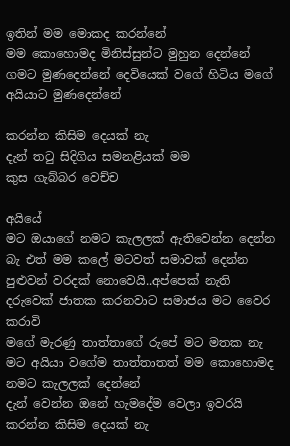ඉතින් මම මොකද කරන්නේ
මම කොහොමද මිනිස්සුන්ට මුහුන දෙන්නේ
ගමට මුණදෙන්නේ දෙවියෙක් වගේ හිටිය මගේ අයියාට මුණදෙන්නේ

කරන්න කිසිම දෙයක් නැ
දැන් තටු සිදිගිය සමනළියක් මම
කුස ගැබ්බර වෙච්ච

අයියේ
මට ඔයාගේ නමට කැලලක් ඇතිවෙන්න දෙන්න බැ එත් මම කලේ මටවත් සමාවක් දෙන්න පුළුවන් වරදක් නොවෙයි..අප්පෙක් නැති දරුවෙක් ජාතක කරනවාට සමාජය මට වෛර කරාවි
මගේ මැරණු තාත්තාගේ රුපේ මට මතක නැ මට අයියා වගේම තාත්තාතත් මම කොහොමද නමට කැලලක් දෙන්නේ
දැන් වෙන්න ඔනේ හැමදේම වෙලා ඉවරයි කරන්න කිසිම දෙයක් නැ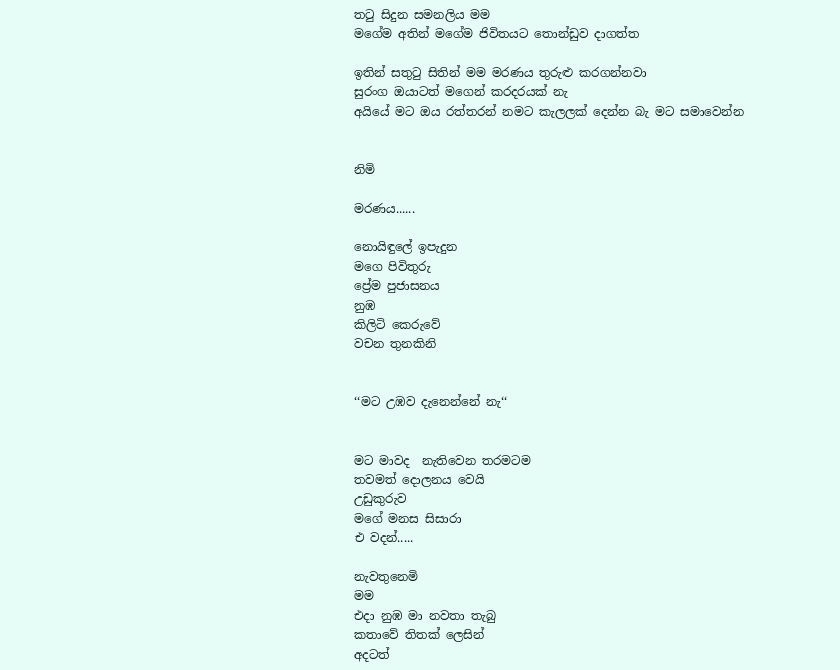තටු සිදුන සමනලිය මම
මගේම අතින් මගේම ජිවිතයට තොන්ඩුව දාගත්ත

ඉතින් සතුටු සිතින් මම මරණය තුරුළු කරගන්නවා
සුරංග ඔයාටත් මගෙන් කරදරයක් නැ
අයියේ මට ඔය රත්තරන් නමට කැලලක් දෙන්න බැ මට සමාවෙන්න


නිමි

මරණය......

නොයිඳුලේ ඉපැදුන
මගෙ පිවිතුරු
ප්‍රේම පුජාසනය
නුඹ
කිලිටි කෙරුවේ
වචන තුනකිනි


‘‘මට උඹව දැනෙන්නේ නැ‘‘


මට මාවද  නැතිවෙන තරමටම
තවමත් දොලනය වෙයි
උඩුකුරුව
මගේ මනස සිසාරා
එ වදන්.....

නැවතුනෙමි
මම
එදා නුඹ මා නවතා තැබු
කතාවේ තිතක් ලෙසින්
අදටත්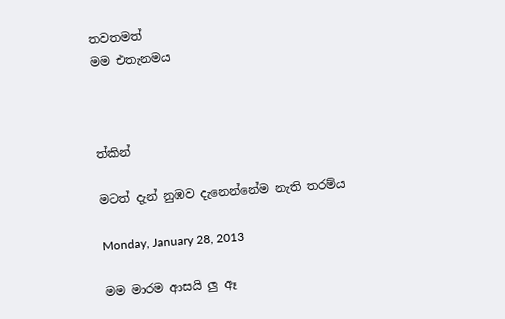තවතමත්
මම එතැනමය



ත්කින්

මටත් දැන් නුඹව දැනෙන්නේම නැති තරම්ය

Monday, January 28, 2013

මම මාරම ආසයි ලු ඈ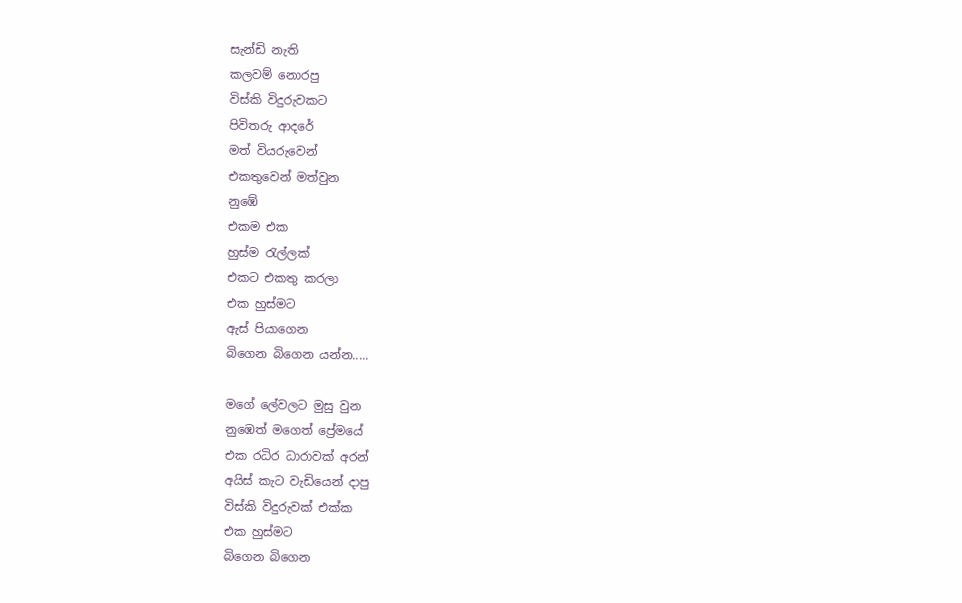සැන්ඩි නැති
කලවම් නොරපු
විස්කි විදුරුවකට
පිවිතරු ආදරේ
මත් වියරුවෙන්
එකතුවෙන් මත්වුන
නුඹේ
එකම එක
හුස්ම රැල්ලක්
එකට එකතු කරලා
එක හුස්මට
ඇස් පියාගෙන
බිගෙන බිගෙන යන්න.....

මගේ ලේවලට මුසු වුන
නුඹෙත් මගෙත් ප්‍රේමයේ
එක රධිර ධාරාවක් අරන්
අයිස් කැට වැඩියෙන් දාපු
විස්කි විදුරුවක් එක්ක
එක හුස්මට
බිගෙන බිගෙන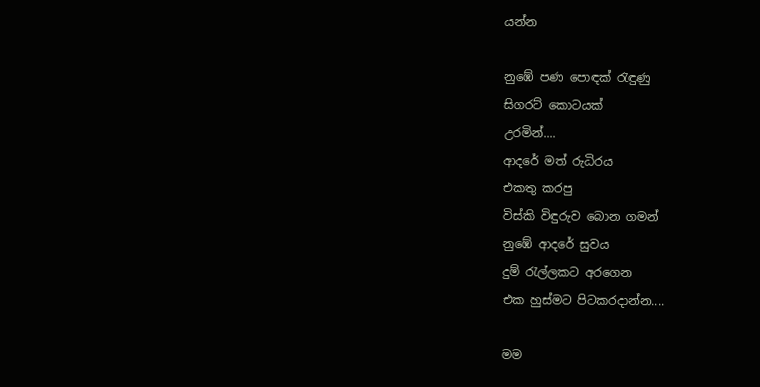යන්න

නුඹේ පණ පොඳක් රැඳුණු
සිගරට් කොටයක්
උරමින්....
ආදරේ මත් රුධිරය
එකතු කරපු
විස්කි විඳුරුව බොන ගමන්
නුඹේ ආදරේ සුවය
දුම් රැල්ලකට අරගෙන
එක හුස්මට පිටකරදාන්න....

මම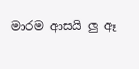මාරම ආසයි ලු ඈ